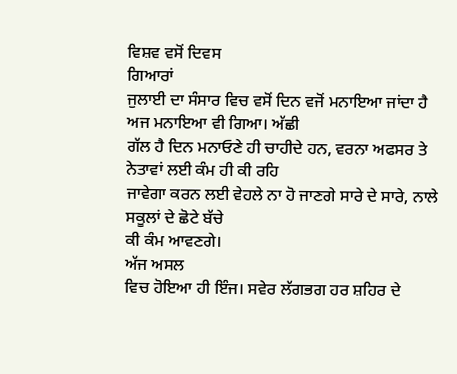ਵਿਸ਼ਵ ਵਸੋਂ ਦਿਵਸ
ਗਿਆਰਾਂ
ਜੁਲਾਈ ਦਾ ਸੰਸਾਰ ਵਿਚ ਵਸੋਂ ਦਿਨ ਵਜੋਂ ਮਨਾਇਆ ਜਾਂਦਾ ਹੈ ਅਜ ਮਨਾਇਆ ਵੀ ਗਿਆ। ਅੱਛੀ
ਗੱਲ ਹੈ ਦਿਨ ਮਨਾਓਣੇ ਹੀ ਚਾਹੀਦੇ ਹਨ, ਵਰਨਾ ਅਫਸਰ ਤੇ ਨੇਤਾਵਾਂ ਲਈ ਕੰਮ ਹੀ ਕੀ ਰਹਿ
ਜਾਵੇਗਾ ਕਰਨ ਲਈ ਵੇਹਲੇ ਨਾ ਹੋ ਜਾਣਗੇ ਸਾਰੇ ਦੇ ਸਾਰੇ, ਨਾਲੇ ਸਕੂਲਾਂ ਦੇ ਛੋਟੇ ਬੱਚੇ
ਕੀ ਕੰਮ ਆਵਣਗੇ।
ਅੱਜ ਅਸਲ
ਵਿਚ ਹੋਇਆ ਹੀ ਇੰਜ। ਸਵੇਰ ਲੱਗਭਗ ਹਰ ਸ਼ਹਿਰ ਦੇ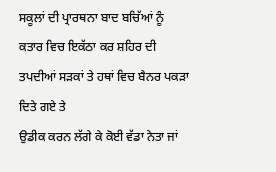ਸਕੂਲਾਂ ਦੀ ਪ੍ਰਾਰਥਨਾ ਬਾਦ ਬਚਿੱਆਂ ਨੂੰ
ਕਤਾਰ ਵਿਚ ਇਕੱਠਾ ਕਰ ਸ਼ਹਿਰ ਦੀ ਤਪਦੀਆਂ ਸੜਕਾਂ ਤੇ ਹਥਾਂ ਵਿਚ ਬੈਨਰ ਪਕੜਾ ਦਿਤੇ ਗਏ ਤੇ
ਉਡੀਕ ਕਰਨ ਲੱਗੇ ਕੇ ਕੋਈ ਵੱਡਾ ਨੇਤਾ ਜਾਂ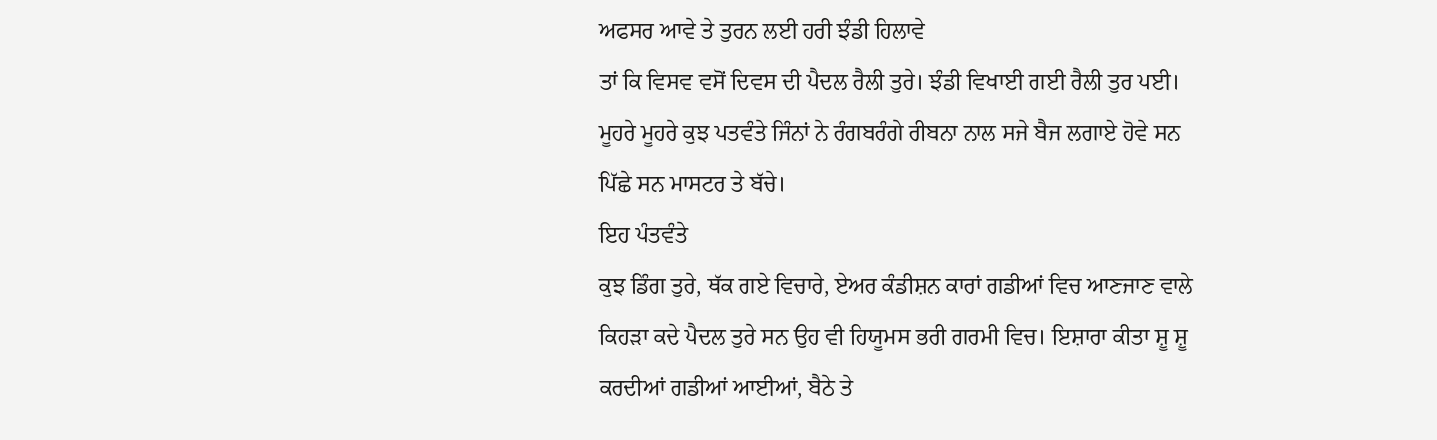ਅਫਸਰ ਆਵੇ ਤੇ ਤੁਰਨ ਲਈ ਹਰੀ ਝੰਡੀ ਹਿਲਾਵੇ
ਤਾਂ ਕਿ ਵਿਸਵ ਵਸੋਂ ਦਿਵਸ ਦੀ ਪੈਦਲ ਰੈਲੀ ਤੁਰੇ। ਝੰਡੀ ਵਿਖਾਈ ਗਈ ਰੈਲੀ ਤੁਰ ਪਈ।
ਮੂਹਰੇ ਮੂਹਰੇ ਕੁਝ ਪਤਵੰਤੇ ਜਿੰਨਾਂ ਨੇ ਰੰਗਬਰੰਗੇ ਰੀਬਨਾ ਨਾਲ ਸਜੇ ਬੈਜ ਲਗਾਏ ਹੋਵੇ ਸਨ
ਪਿੱਛੇ ਸਨ ਮਾਸਟਰ ਤੇ ਬੱਚੇ।
ਇਹ ਪੰਤਵੰਤੇ
ਕੁਝ ਡਿੰਗ ਤੁਰੇ, ਥੱਕ ਗਏ ਵਿਚਾਰੇ, ਏਅਰ ਕੰਡੀਸ਼ਨ ਕਾਰਾਂ ਗਡੀਆਂ ਵਿਚ ਆਣਜਾਣ ਵਾਲੇ
ਕਿਹੜਾ ਕਦੇ ਪੈਦਲ ਤੁਰੇ ਸਨ ਉਹ ਵੀ ਹਿਯੂਮਸ ਭਰੀ ਗਰਮੀ ਵਿਚ। ਇਸ਼ਾਰਾ ਕੀਤਾ ਸ਼ੂ ਸ਼ੂ
ਕਰਦੀਆਂ ਗਡੀਆਂ ਆਈਆਂ, ਬੈਠੇ ਤੇ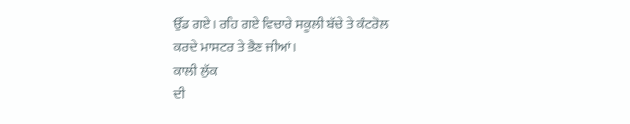ਉੱਡ ਗਏ। ਰਹਿ ਗਏ ਵਿਚਾਰੇ ਸਕੂਲੀ ਬੱਚੇ ਤੇ ਕੰਟਰੋਲ
ਕਰਦੇ ਮਾਸਟਰ ਤੇ ਭੈਣ ਜੀਆਂ।
ਕਾਲੀ ਲੁੱਕ
ਦੀ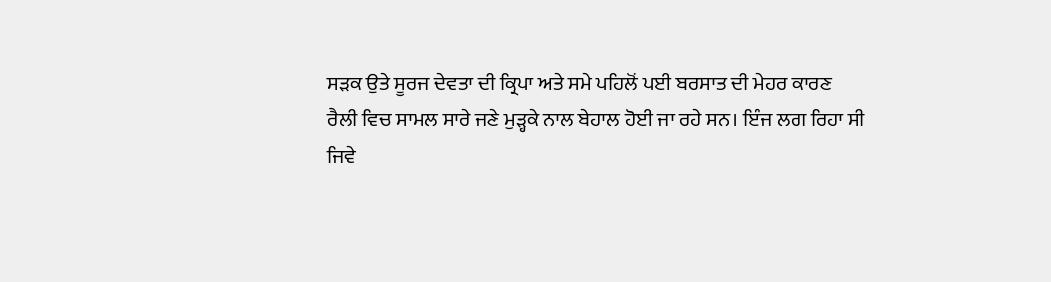ਸੜਕ ਉਤੇ ਸੂਰਜ ਦੇਵਤਾ ਦੀ ਕ੍ਰਿਪਾ ਅਤੇ ਸਮੇ ਪਹਿਲੋਂ ਪਈ ਬਰਸਾਤ ਦੀ ਮੇਹਰ ਕਾਰਣ
ਰੈਲੀ ਵਿਚ ਸਾਮਲ ਸਾਰੇ ਜਣੇ ਮੁੜ੍ਹਕੇ ਨਾਲ ਬੇਹਾਲ ਹੋਈ ਜਾ ਰਹੇ ਸਨ। ਇੰਜ ਲਗ ਰਿਹਾ ਸੀ
ਜਿਵੇ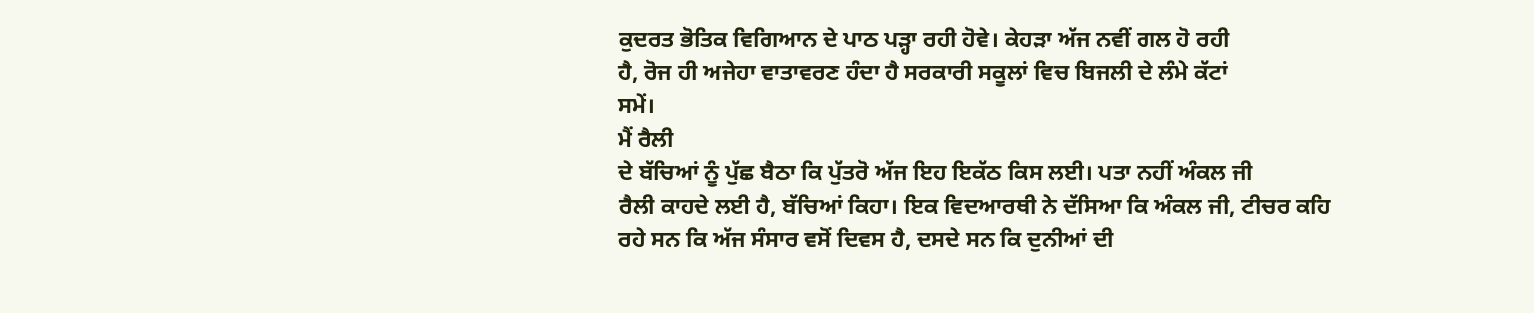ਕੁਦਰਤ ਭੋਤਿਕ ਵਿਗਿਆਨ ਦੇ ਪਾਠ ਪੜ੍ਹਾ ਰਹੀ ਹੋਵੇ। ਕੇਹੜਾ ਅੱਜ ਨਵੀਂ ਗਲ ਹੋ ਰਹੀ
ਹੈ, ਰੋਜ ਹੀ ਅਜੇਹਾ ਵਾਤਾਵਰਣ ਹੰਦਾ ਹੈ ਸਰਕਾਰੀ ਸਕੂਲਾਂ ਵਿਚ ਬਿਜਲੀ ਦੇ ਲੰਮੇ ਕੱਟਾਂ
ਸਮੇਂ।
ਮੈਂ ਰੈਲੀ
ਦੇ ਬੱਚਿਆਂ ਨੂੰ ਪੁੱਛ ਬੈਠਾ ਕਿ ਪੁੱਤਰੋ ਅੱਜ ਇਹ ਇਕੱਠ ਕਿਸ ਲਈ। ਪਤਾ ਨਹੀਂ ਅੰਕਲ ਜੀ
ਰੈਲੀ ਕਾਹਦੇ ਲਈ ਹੈ, ਬੱਚਿਆਂ ਕਿਹਾ। ਇਕ ਵਿਦਆਰਥੀ ਨੇ ਦੱਸਿਆ ਕਿ ਅੰਕਲ ਜੀ, ਟੀਚਰ ਕਹਿ
ਰਹੇ ਸਨ ਕਿ ਅੱਜ ਸੰਸਾਰ ਵਸੋਂ ਦਿਵਸ ਹੈ, ਦਸਦੇ ਸਨ ਕਿ ਦੁਨੀਆਂ ਦੀ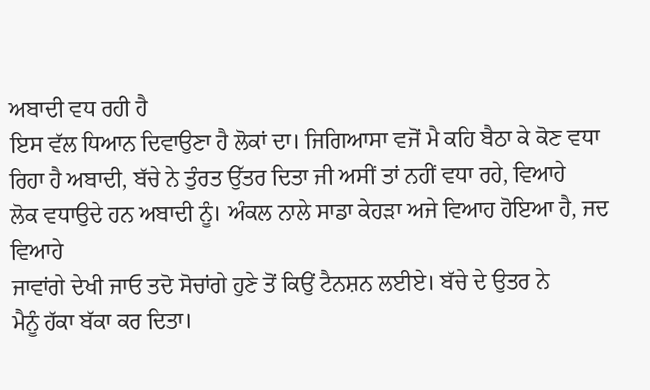ਅਬਾਦੀ ਵਧ ਰਹੀ ਹੈ
ਇਸ ਵੱਲ ਧਿਆਨ ਦਿਵਾਉਣਾ ਹੈ ਲੋਕਾਂ ਦਾ। ਜਿਗਿਆਸਾ ਵਜੋਂ ਮੈ ਕਹਿ ਬੈਠਾ ਕੇ ਕੋਣ ਵਧਾ
ਰਿਹਾ ਹੈ ਅਬਾਦੀ, ਬੱਚੇ ਨੇ ਤੁੰਰਤ ਉੱਤਰ ਦਿਤਾ ਜੀ ਅਸੀਂ ਤਾਂ ਨਹੀਂ ਵਧਾ ਰਹੇ, ਵਿਆਹੇ
ਲੋਕ ਵਧਾਉਦੇ ਹਨ ਅਬਾਦੀ ਨੂੰ। ਅੰਕਲ ਨਾਲੇ ਸਾਡਾ ਕੇਹੜਾ ਅਜੇ ਵਿਆਹ ਹੋਇਆ ਹੈ, ਜਦ ਵਿਆਹੇ
ਜਾਵਾਂਗੇ ਦੇਖੀ ਜਾਓ ਤਦੋ ਸੋਚਾਂਗੇ ਹੁਣੇ ਤੋਂ ਕਿਉਂ ਟੈਨਸ਼ਨ ਲਈਏ। ਬੱਚੇ ਦੇ ਉਤਰ ਨੇ
ਮੈਨੂੰ ਹੱਕਾ ਬੱਕਾ ਕਰ ਦਿਤਾ।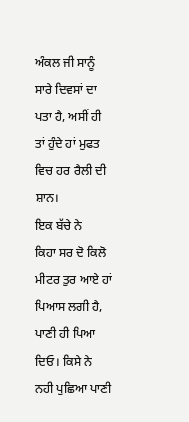ਅੰਕਲ ਜੀ ਸਾਨੂੰ ਸਾਰੇ ਦਿਵਸਾਂ ਦਾ ਪਤਾ ਹੈ, ਅਸੀਂ ਹੀ
ਤਾਂ ਹੁੰਦੇ ਹਾਂ ਮੁਫਤ ਵਿਚ ਹਰ ਰੈਲੀ ਦੀ ਸ਼ਾਨ।
ਇਕ ਬੱਚੇ ਨੇ
ਕਿਹਾ ਸਰ ਦੋ ਕਿਲੋ ਮੀਟਰ ਤੁਰ ਆਏ ਹਾਂ ਪਿਆਸ ਲਗੀ ਹੈ, ਪਾਣੀ ਹੀ ਪਿਆ ਦਿਓ। ਕਿਸੇ ਨੇ
ਨਹੀ ਪੁਛਿਆ ਪਾਣੀ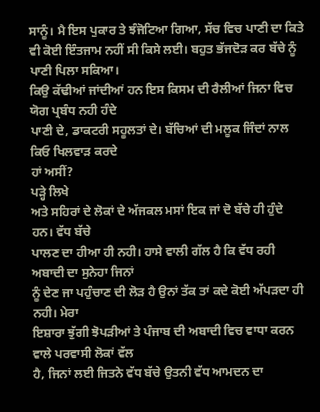ਸਾਨੂੰ। ਮੈ ਇਸ ਪੁਕਾਰ ਤੇ ਝੰਜੋਟਿਆ ਗਿਆ, ਸੱਚ ਵਿਚ ਪਾਣੀ ਦਾ ਕਿਤੇ
ਵੀ ਕੋਈ ਇੰਤਜਾਮ ਨਹੀਂ ਸੀ ਕਿਸੇ ਲਈ। ਬਹੁਤ ਭੱਜਦੋੜ ਕਰ ਬੱਚੇ ਨੂੰ ਪਾਣੀ ਪਿਲਾ ਸਕਿਆ।
ਕਿਉ ਕੱਢੀਆਂ ਜਾਂਦੀਆਂ ਹਨ ਇਸ ਕਿਸਮ ਦੀ ਰੈਲੀਆਂ ਜਿਨਾ ਵਿਚ ਯੋਗ ਪ੍ਰਬੰਧ ਨਹੀ ਹੰਦੇ
ਪਾਣੀ ਦੇ, ਡਾਕਟਰੀ ਸਹੂਲਤਾਂ ਦੇ। ਬੱਚਿਆਂ ਦੀ ਮਲੂਕ ਜਿੰਦਾਂ ਨਾਲ ਕਿਓ ਖਿਲਵਾੜ ਕਰਦੇ
ਹਾਂ ਅਸੀਂ?
ਪੜ੍ਹੇ ਲਿਖੇ
ਅਤੇ ਸਹਿਰਾਂ ਦੇ ਲੋਕਾਂ ਦੇ ਅੱਜਕਲ ਮਸਾਂ ਇਕ ਜਾਂ ਦੋ ਬੱਚੇ ਹੀ ਹੁੰਦੇ ਹਨ। ਵੱਧ ਬੱਚੇ
ਪਾਲਣ ਦਾ ਹੀਆ ਹੀ ਨਹੀ। ਹਾਸੇ ਵਾਲੀ ਗੱਲ ਹੈ ਕਿ ਵੱਧ ਰਹੀ ਅਬਾਦੀ ਦਾ ਸੁਨੇਹਾ ਜਿਨਾਂ
ਨੂੰ ਦੇਣ ਜਾ ਪਹੁੰਚਾਣ ਦੀ ਲੋੜ ਹੈ ਉਨਾਂ ਤੱਕ ਤਾਂ ਕਦੇ ਕੋਈ ਅੱਪੜਦਾ ਹੀ ਨਹੀ। ਮੇਰਾ
ਇਸ਼ਾਰਾ ਝੁੱਗੀ ਝੋਪੜੀਆਂ ਤੇ ਪੰਜਾਬ ਦੀ ਅਬਾਦੀ ਵਿਚ ਵਾਧਾ ਕਰਨ ਵਾਲੇ ਪਰਵਾਸੀ ਲੋਕਾਂ ਵੱਲ
ਹੈ, ਜਿਨਾਂ ਲਈ ਜਿਤਨੇ ਵੱਧ ਬੱਚੇ ਉਤਨੀ ਵੱਧ ਆਮਦਨ ਦਾ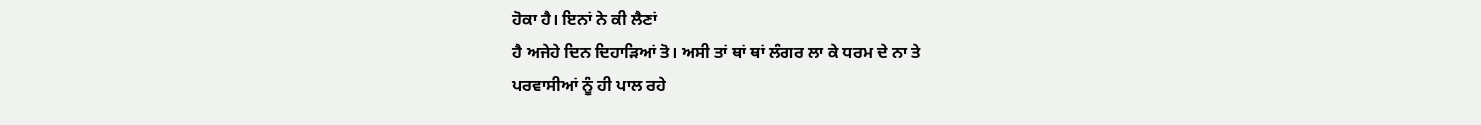ਹੋਕਾ ਹੈ। ਇਨਾਂ ਨੇ ਕੀ ਲੈਣਾਂ
ਹੈ ਅਜੇਹੇ ਦਿਨ ਦਿਹਾੜਿਆਂ ਤੋ। ਅਸੀ ਤਾਂ ਥਾਂ ਥਾਂ ਲੰਗਰ ਲਾ ਕੇ ਧਰਮ ਦੇ ਨਾ ਤੇ
ਪਰਵਾਸੀਆਂ ਨੂੰ ਹੀ ਪਾਲ ਰਹੇ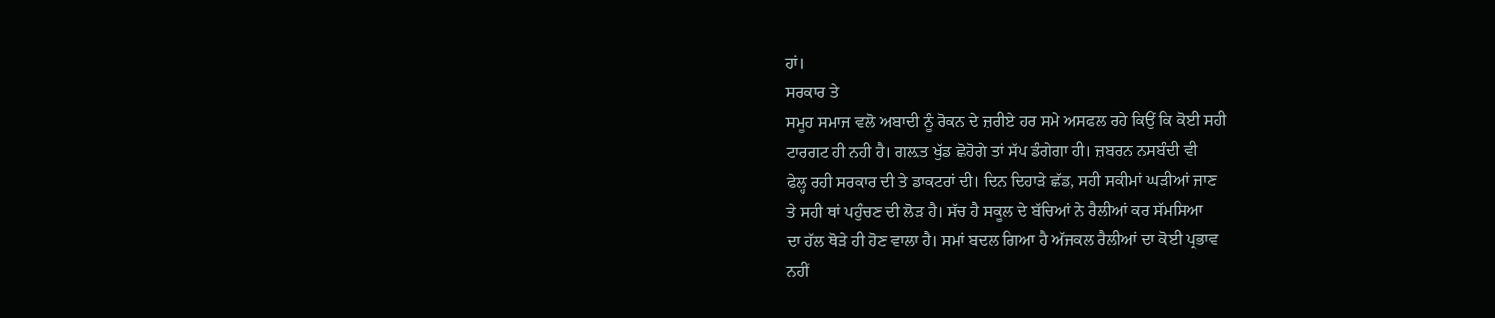ਹਾਂ।
ਸਰਕਾਰ ਤੇ
ਸਮੂਹ ਸਮਾਜ ਵਲੋ ਅਬਾਦੀ ਨੂੰ ਰੋਕਨ ਦੇ ਜ਼ਰੀਏ ਹਰ ਸਮੇ ਅਸਫਲ ਰਹੇ ਕਿਉਂ ਕਿ ਕੋਈ ਸਹੀ
ਟਾਰਗਟ ਹੀ ਨਹੀ ਹੈ। ਗਲ਼ਤ ਖੁੱਡ ਛੋਹੋਗੇ ਤਾਂ ਸੱਪ ਡੰਗੇਗਾ ਹੀ। ਜ਼ਬਰਨ ਨਸਬੰਦੀ ਵੀ
ਫੇਲ੍ਹ ਰਹੀ ਸਰਕਾਰ ਦੀ ਤੇ ਡਾਕਟਰਾਂ ਦੀ। ਦਿਨ ਦਿਹਾੜੇ ਛੱਡ, ਸਹੀ ਸਕੀਮਾਂ ਘੜੀਆਂ ਜਾਣ
ਤੇ ਸਹੀ ਥਾਂ ਪਹੁੰਚਣ ਦੀ ਲੋੜ ਹੈ। ਸੱਚ ਹੈ ਸਕੂਲ ਦੇ ਬੱਚਿਆਂ ਨੇ ਰੈਲੀਆਂ ਕਰ ਸੱਮਸਿਆ
ਦਾ ਹੱਲ ਥੋੜੇ ਹੀ ਹੋਣ ਵਾਲਾ ਹੈ। ਸਮਾਂ ਬਦਲ ਗਿਆ ਹੈ ਅੱਜਕਲ ਰੈਲੀਆਂ ਦਾ ਕੋਈ ਪ੍ਰਭਾਵ
ਨਹੀਂ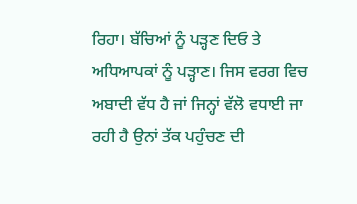ਰਿਹਾ। ਬੱਚਿਆਂ ਨੂੰ ਪੜ੍ਹਣ ਦਿਓ ਤੇ ਅਧਿਆਪਕਾਂ ਨੂੰ ਪੜ੍ਹਾਣ। ਜਿਸ ਵਰਗ ਵਿਚ
ਅਬਾਦੀ ਵੱਧ ਹੈ ਜਾਂ ਜਿਨ੍ਹਾਂ ਵੱਲੋ ਵਧਾਈ ਜਾ ਰਹੀ ਹੈ ਉਨਾਂ ਤੱਕ ਪਹੁੰਚਣ ਦੀ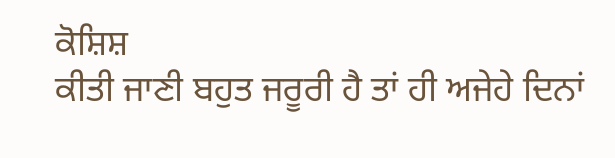ਕੋਸ਼ਿਸ਼
ਕੀਤੀ ਜਾਣੀ ਬਹੁਤ ਜਰੂਰੀ ਹੈ ਤਾਂ ਹੀ ਅਜੇਹੇ ਦਿਨਾਂ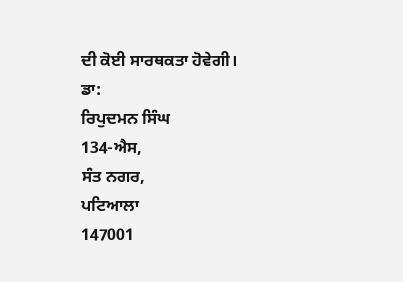ਦੀ ਕੋਈ ਸਾਰਥਕਤਾ ਹੋਵੇਗੀ।
ਡਾ:
ਰਿਪੁਦਮਨ ਸਿੰਘ
134-ਐਸ,
ਸੰਤ ਨਗਰ,
ਪਟਿਆਲਾ
147001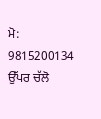ਮੋ:
9815200134
ਉੱਪਰ ਚੱਲੋ